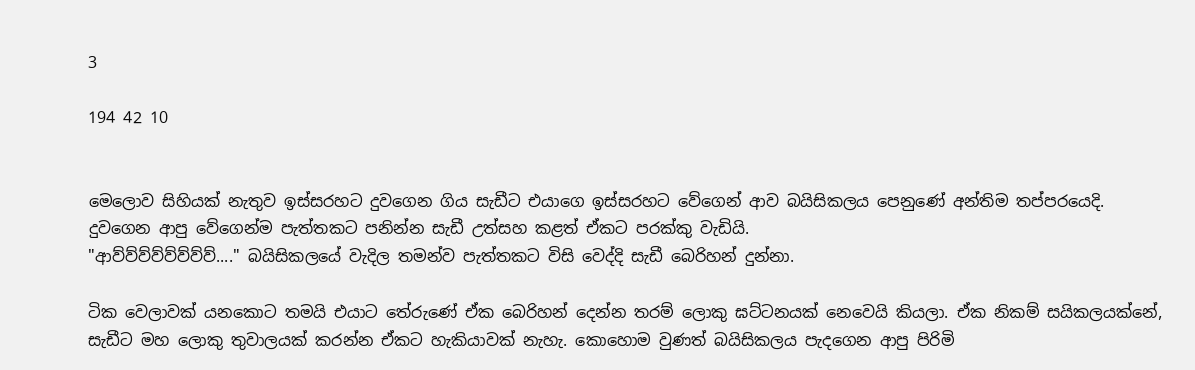3

194 42 10


මෙලොව සිහියක් නැතුව ඉස්සරහට දුවගෙන ගිය සැඩීට එයාගෙ ඉස්සරහට වේගෙන් ආව බයිසිකලය පෙනුණේ අන්තිම තප්පරයෙදි. දුවගෙන ආපු වේගෙන්ම පැත්තකට පනින්න සැඩී උත්සහ කළත් ඒකට පරක්කු වැඩියි.
"ආව්ව්ව්ව්ව්ව්ව්ව්...." බයිසිකලයේ වැදිල තමන්ව පැත්තකට විසි වෙද්දි සැඩී බෙරිහන් දුන්නා.

ටික වෙලාවක් යනකොට තමයි එයාට තේරුණේ ඒක බෙරිහන් දෙන්න තරම් ලොකු ඝට්ටනයක් නෙවෙයි කියලා. ඒක නිකම් සයිකලයක්නේ, සැඩීට මහ ලොකු තුවාලයක් කරන්න ඒකට හැකියාවක් නැහැ. කොහොම වුණත් බයිසිකලය පැදගෙන ආපු පිරිමි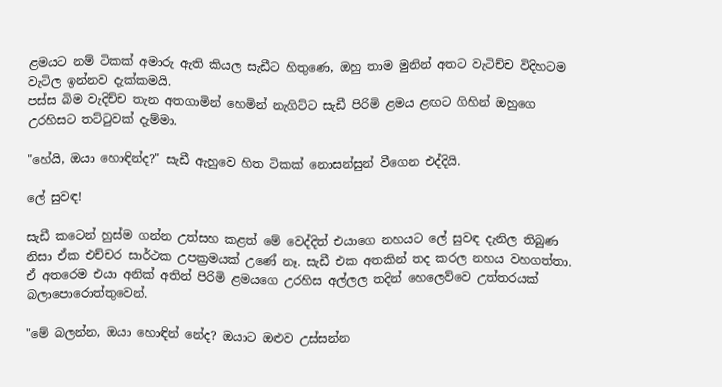ළමයට නම් ටිකක් අමාරු ඇති කියල සැඩීට හිතුණෙ, ඔහු තාම මුනින් අතට වැටිච්ච විදිහටම වැටිල ඉන්නව දැක්කමයි.
පස්ස බිම වැදිච්ච තැන අතගාමින් හෙමින් නැගිට්ට සැඩී පිරිමි ළමය ළඟට ගිහින් ඔහුගෙ උරහිසට තට්ටුවක් දැම්මා.

"හේයි, ඔයා හොඳින්ද?" සැඩී ඇහුවෙ හිත ටිකක් නොසන්සුන් වීගෙන එද්දියි.

ලේ සුවඳ!

සැඩී කටෙන් හුස්ම ගන්න උත්සහ කළත් මේ වෙද්දිත් එයාගෙ නහයට ලේ සුවඳ දැනිල තිබුණ නිසා ඒක එච්චර සාර්ථක උපක්‍රමයක් උණේ නෑ. සැඩී එක අතකින් තද කරල නහය වහගත්තා. ඒ අතරෙම එයා අනික් අතින් පිරිමි ළමයගෙ උරහිස අල්ලල තදින් හෙලෙව්වෙ උත්තරයක් බලාපොරොත්තුවෙන්.

"මේ බලන්න, ඔයා හොඳින් නේද? ඔයාට ඔළුව උස්සන්න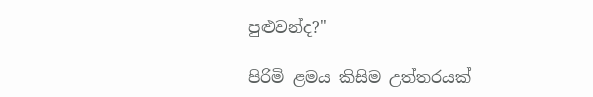පුළුවන්ද?"

පිරිමි ළමය කිසිම උත්තරයක්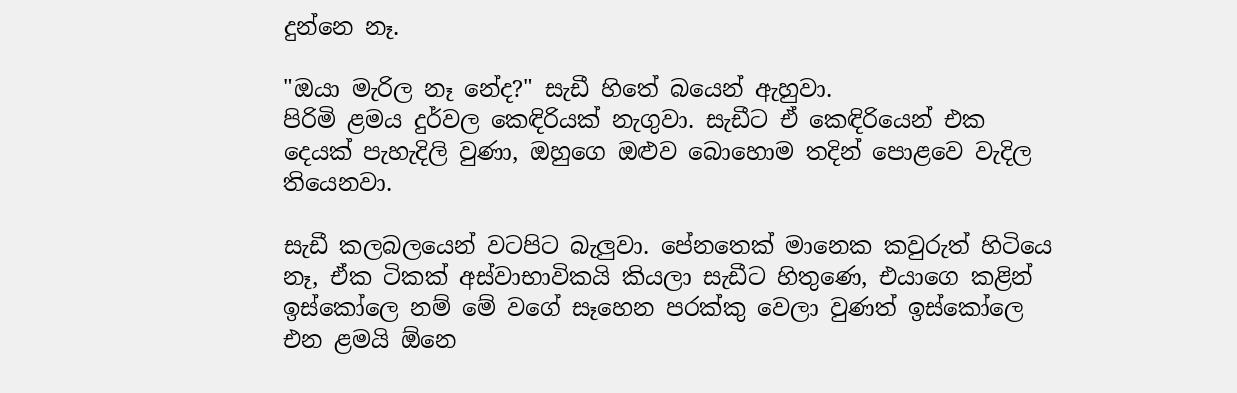දුන්නෙ නෑ.

"ඔයා මැරිල නෑ නේද?" සැඩී හිතේ බයෙන් ඇහුවා.
පිරිමි ළමය දුර්වල කෙඳිරියක් නැගුවා. සැඩීට ඒ කෙඳිරියෙන් එක දෙයක් පැහැදිලි වුණා, ඔහුගෙ ඔළුව බොහොම තදින් පොළවෙ වැදිල තියෙනවා.

සැඩී කලබලයෙන් වටපිට බැලුවා. පේනතෙක් මානෙක කවුරුත් හිටියෙ නෑ, ඒක ටිකක් අස්වාභාවිකයි කියලා සැඩීට හිතුණෙ, එයාගෙ කළින් ඉස්කෝලෙ නම් මේ වගේ සෑහෙන පරක්කු වෙලා වුණත් ඉස්කෝලෙ එන ළමයි ඕනෙ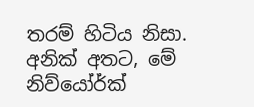තරම් හිටිය නිසා. අනික් අතට, මේ නිව්යෝර්ක්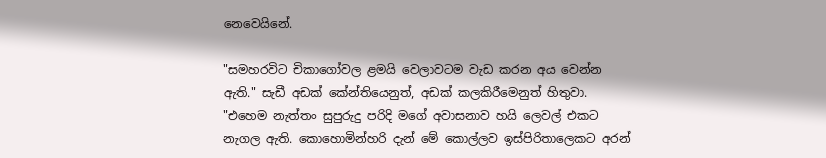නෙවෙයිනේ.

"සමහරවිට චිකාගෝවල ළමයි වෙලාවටම වැඩ කරන අය වෙන්න ඇති." සැඩී අඩක් කේන්තියෙනුත්, අඩක් කලකිරීමෙනුත් හිතුවා. "එහෙම නැත්තං සුපුරුදු පරිදි මගේ අවාසනාව හයි ලෙවල් එකට නැගල ඇති. කොහොමින්හරි දැන් මේ කොල්ලව ඉස්පිරිතාලෙකට අරන්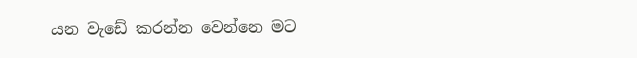යන වැඩේ කරන්න වෙන්නෙ මට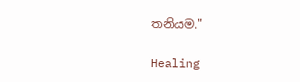තනියම."

Healing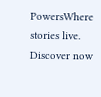PowersWhere stories live. Discover now